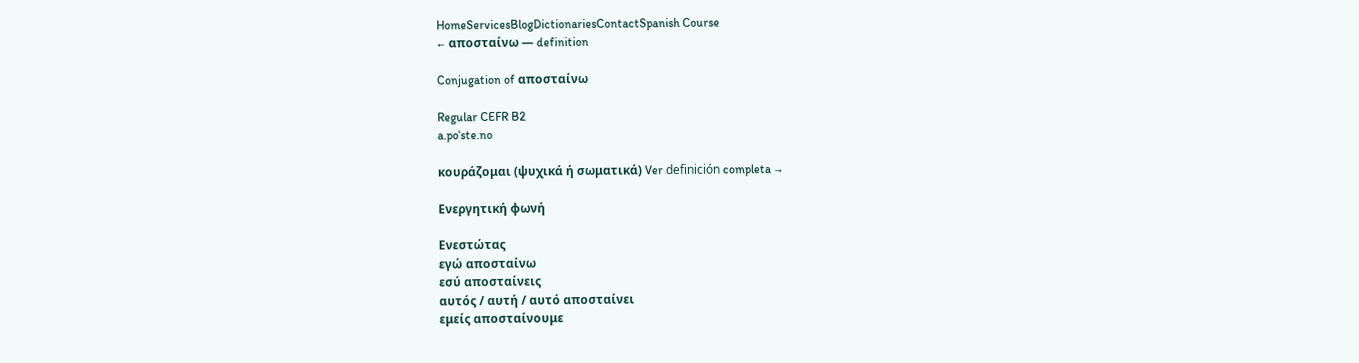HomeServicesBlogDictionariesContactSpanish Course
← αποσταίνω — definition

Conjugation of αποσταίνω

Regular CEFR B2
a.poˈste.no

κουράζομαι (ψυχικά ή σωματικά) Ver definición completa →

Ενεργητική φωνή

Ενεστώτας
εγώ αποσταίνω
εσύ αποσταίνεις
αυτός / αυτή / αυτό αποσταίνει
εμείς αποσταίνουμε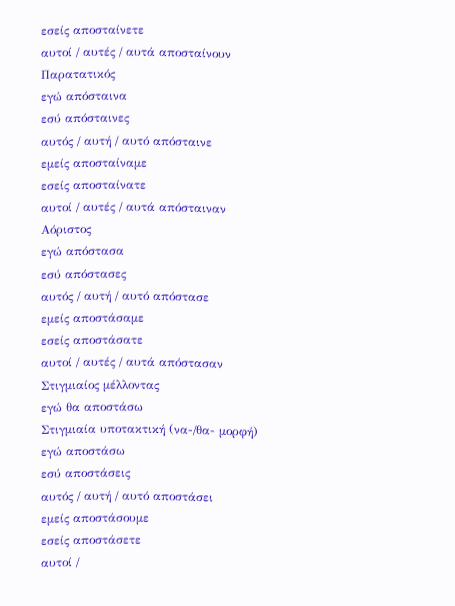εσείς αποσταίνετε
αυτοί / αυτές / αυτά αποσταίνουν
Παρατατικός
εγώ απόσταινα
εσύ απόσταινες
αυτός / αυτή / αυτό απόσταινε
εμείς αποσταίναμε
εσείς αποσταίνατε
αυτοί / αυτές / αυτά απόσταιναν
Αόριστος
εγώ απόστασα
εσύ απόστασες
αυτός / αυτή / αυτό απόστασε
εμείς αποστάσαμε
εσείς αποστάσατε
αυτοί / αυτές / αυτά απόστασαν
Στιγμιαίος μέλλοντας
εγώ θα αποστάσω
Στιγμιαία υποτακτική (να-/θα- μορφή)
εγώ αποστάσω
εσύ αποστάσεις
αυτός / αυτή / αυτό αποστάσει
εμείς αποστάσουμε
εσείς αποστάσετε
αυτοί /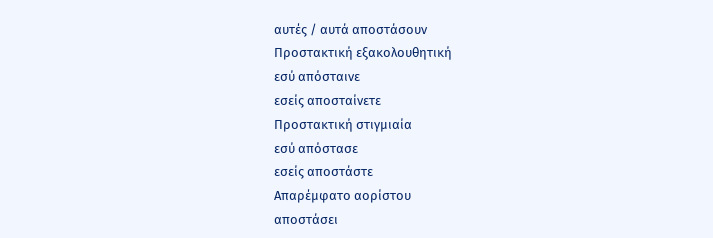αυτές / αυτά αποστάσουν
Προστακτική εξακολουθητική
εσύ απόσταινε
εσείς αποσταίνετε
Προστακτική στιγμιαία
εσύ απόστασε
εσείς αποστάστε
Απαρέμφατο αορίστου
αποστάσει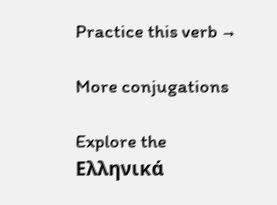Practice this verb →

More conjugations

Explore the Ελληνικά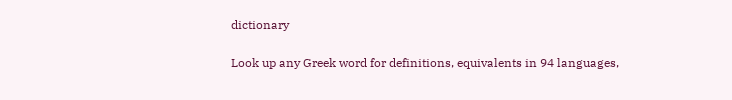dictionary

Look up any Greek word for definitions, equivalents in 94 languages,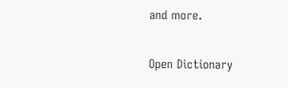and more.

Open Dictionary